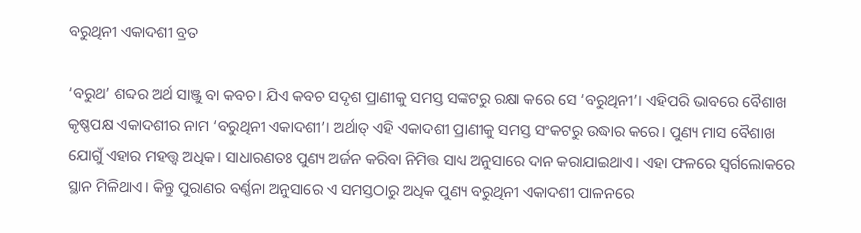ବରୁଥିନୀ ଏକାଦଶୀ ବ୍ରତ

‘ବରୁଥ’ ଶବ୍ଦର ଅର୍ଥ ସାଞ୍ଜୁ ବା କବଚ। ଯିଏ କବଚ ସଦୃଶ ପ୍ରାଣୀକୁ ସମସ୍ତ ସଙ୍କଟରୁ ରକ୍ଷା କରେ ସେ ‘ବରୁଥିନୀ’। ଏହିପରି ଭାବରେ ବୈଶାଖ କୃଷ୍ଣପକ୍ଷ ଏକାଦଶୀର ନାମ ‘ବରୁଥିନୀ ଏକାଦଶୀ’। ଅର୍ଥାତ୍ ଏହି ଏକାଦଶୀ ପ୍ରାଣୀକୁ ସମସ୍ତ ସଂକଟରୁ ଉଦ୍ଧାର କରେ। ପୁଣ୍ୟ ମାସ ବୈଶାଖ ଯୋଗୁଁ ଏହାର ମହତ୍ତ୍ୱ ଅଧିକ। ସାଧାରଣତଃ ପୁଣ୍ୟ ଅର୍ଜନ କରିବା ନିମିତ୍ତ ସାଧ୍ୟ ଅନୁସାରେ ଦାନ କରାଯାଇଥାଏ। ଏହା ଫଳରେ ସ୍ୱର୍ଗଲୋକରେ ସ୍ଥାନ ମିଳିଥାଏ। କିନ୍ତୁ ପୁରାଣର ବର୍ଣ୍ଣନା ଅନୁସାରେ ଏ ସମସ୍ତଠାରୁ ଅଧିକ ପୁଣ୍ୟ ବରୁଥିନୀ ଏକାଦଶୀ ପାଳନରେ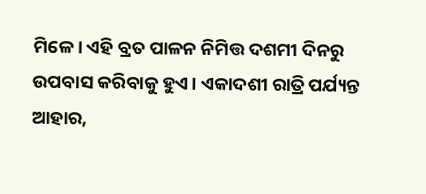ମିଳେ। ଏହି ବ୍ରତ ପାଳନ ନିମିତ୍ତ ଦଶମୀ ଦିନରୁ ଉପବାସ କରିବାକୁ ହୁଏ। ଏକାଦଶୀ ରାତ୍ରି ପର୍ଯ୍ୟନ୍ତ ଆହାର,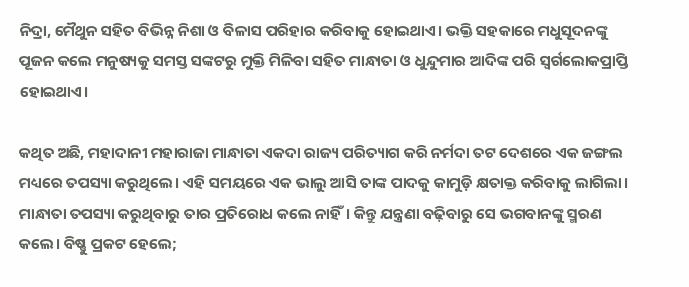ନିଦ୍ରା, ମୈଥୁନ ସହିତ ବିଭିନ୍ନ ନିଶା ଓ ବିଳାସ ପରିହାର କରିବାକୁ ହୋଇଥାଏ। ଭକ୍ତି ସହକାରେ ମଧୁସୂଦନଙ୍କୁ ପୂଜନ କଲେ ମନୁଷ୍ୟକୁ ସମସ୍ତ ସଙ୍କଟରୁ ମୁକ୍ତି ମିଳିବା ସହିତ ମାନ୍ଧାତା ଓ ଧୁନ୍ଦୁମାର ଆଦିଙ୍କ ପରି ସ୍ୱର୍ଗଲୋକପ୍ରାପ୍ତି ହୋଇଥାଏ।

କଥିତ ଅଛି, ମହାଦାନୀ ମହାରାଜା ମାନ୍ଧାତା ଏକଦା ରାଜ୍ୟ ପରିତ୍ୟାଗ କରି ନର୍ମଦା ତଟ ଦେଶରେ ଏକ ଜଙ୍ଗଲ ମଧ୍ୟରେ ତପସ୍ୟା କରୁଥିଲେ। ଏହି ସମୟରେ ଏକ ଭାଲୁ ଆସି ତାଙ୍କ ପାଦକୁ କାମୁଡ଼ି କ୍ଷତାକ୍ତ କରିବାକୁ ଲାଗିଲା। ମାନ୍ଧାତା ତପସ୍ୟା କରୁଥିବାରୁ ତାର ପ୍ରତିରୋଧ କଲେ ନାହିଁ। କିନ୍ତୁ ଯନ୍ତ୍ରଣା ବଢ଼ିବାରୁ ସେ ଭଗବାନଙ୍କୁ ସ୍ମରଣ କଲେ। ବିଷ୍ଣୁ ପ୍ରକଟ ହେଲେ;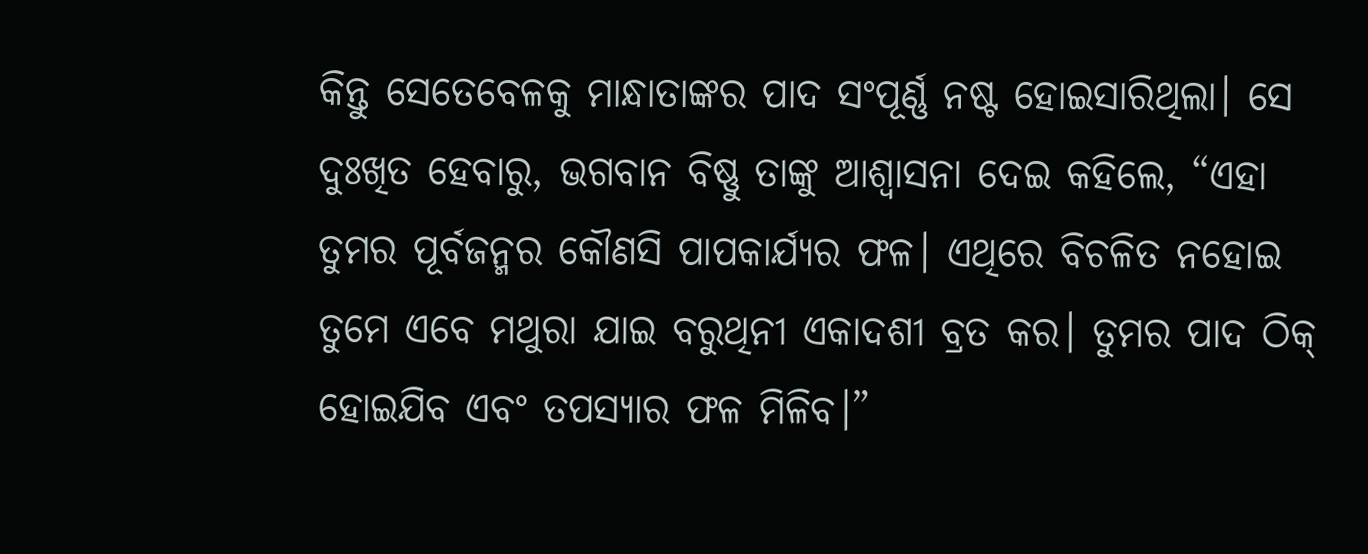କିନ୍ତୁ ସେତେବେଳକୁ ମାନ୍ଧାତାଙ୍କର ପାଦ ସଂପୂର୍ଣ୍ଣ ନଷ୍ଟ ହୋଇସାରିଥିଲା। ସେ ଦୁଃଖିତ ହେବାରୁ, ଭଗବାନ ବିଷ୍ଣୁ ତାଙ୍କୁ ଆଶ୍ୱାସନା ଦେଇ କହିଲେ, “ଏହା ତୁମର ପୂର୍ବଜନ୍ମର କୌଣସି ପାପକାର୍ଯ୍ୟର ଫଳ। ଏଥିରେ ବିଚଳିତ ନହୋଇ ତୁମେ ଏବେ ମଥୁରା ଯାଇ ବରୁଥିନୀ ଏକାଦଶୀ ବ୍ରତ କର। ତୁମର ପାଦ ଠିକ୍ ହୋଇଯିବ ଏବଂ ତପସ୍ୟାର ଫଳ ମିଳିବ।”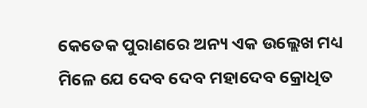କେତେକ ପୁରାଣରେ ଅନ୍ୟ ଏକ ଉଲ୍ଲେଖ ମଧ୍ୟ ମିଳେ ଯେ ଦେବ ଦେବ ମହାଦେବ କ୍ରୋଧିତ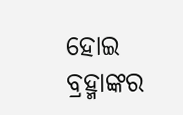ହୋଇ ବ୍ରହ୍ମାଙ୍କର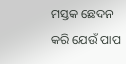ମସ୍ତକ ଛେଦନ କରି ଯେଉଁ ପାପ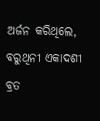ଅର୍ଜନ କରିଥିଲେ, ବରୁଥିନୀ ଏକାଦଶୀ ବ୍ରତ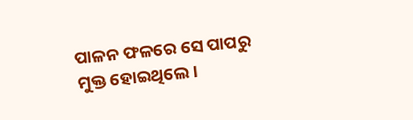ପାଳନ ଫଳରେ ସେ ପାପରୁ ମୁକ୍ତ ହୋଇଥିଲେ।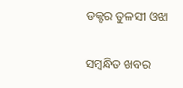ଡକ୍ଟର ତୁଳସୀ ଓଝା

ସମ୍ବନ୍ଧିତ ଖବର